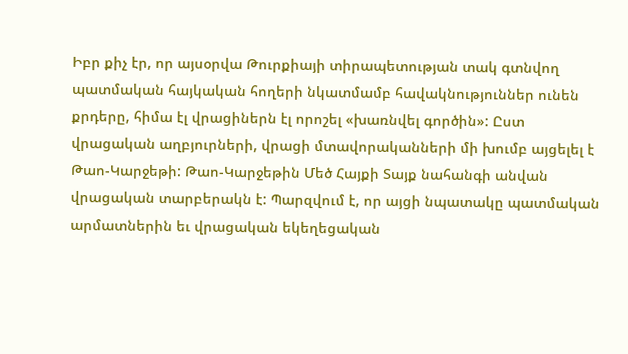Իբր քիչ էր, որ այսօրվա Թուրքիայի տիրապետության տակ գտնվող պատմական հայկական հողերի նկատմամբ հավակնություններ ունեն քրդերը, հիմա էլ վրացիներն էլ որոշել «խառնվել գործին»: Ըստ վրացական աղբյուրների, վրացի մտավորականների մի խումբ այցելել է Թաո-Կարջեթի: Թաո-Կարջեթին Մեծ Հայքի Տայք նահանգի անվան վրացական տարբերակն է: Պարզվում է, որ այցի նպատակը պատմական արմատներին եւ վրացական եկեղեցական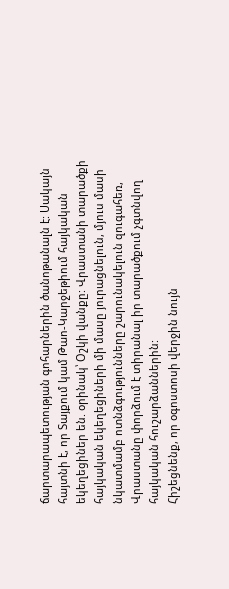ճարտարապետության գոհարներին ծանոթանալն է: Սակայն հայտնի է, որ Տայքում կամ Թաո-Կարջեթիում հայկական եկեղեցիներ են. օրինակ՝ Օշկի վանքը: Վրաստանի տարածքի հայկական եկեղեցիների մի մասը յուրացնելուն, մյուս մասի նկատմամբ ոտնձգությունները շարունակելուն զուգահեռ, Վրաստանը փորձում է տիրանալ իր տարածքում չգտնվող հայկական հուշարձաններին:
Հիշեցնենք, որ օգոստոսի վերջին նույն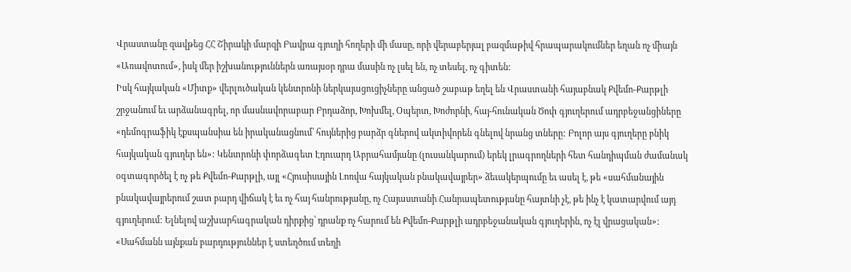Վրաստանը զավթեց ՀՀ Շիրակի մարզի Բավրա գյուղի հողերի մի մասը, որի վերաբերյալ բազմաթիվ հրապարակումներ եղան ոչ միայն «Առավոտում», իսկ մեր իշխանություններն առայսօր դրա մասին ոչ լսել են, ոչ տեսել, ոչ գիտեն:
Իսկ հայկական «Միտք» վերլուծական կենտրոնի ներկայացուցիչները անցած շաբաթ եղել են Վրաստանի հայաբնակ Քվեմո-Քարթլի շրջանում եւ արձանագրել, որ մասնավորաբար Բրդաձոր, Խոխմել, Օպերտ, Խոժորնի, հայ-հունական Ծոփ գյուղերում ադրբեջանցիները «դեմոգրաֆիկ էքսպանսիա են իրականացնում՝ հույներից բարձր գներով ակտիվորեն գնելով նրանց տները: Բոլոր այս գյուղերը բնիկ հայկական գյուղեր են»: Կենտրոնի փորձագետ Էդուարդ Աբրահամյանը (լուսանկարում) երեկ լրագրողների հետ հանդիպման ժամանակ օգտագործել է ոչ թե Քվեմո-Քարթլի, այլ «Հյուսիսային Լոռվա հայկական բնակավայրեր» ձեւակերպումը եւ ասել է, թե «սահմանային բնակավայրերում շատ բարդ վիճակ է եւ ոչ հայ հանրությանը, ոչ Հայաստանի Հանրապետությանը հայտնի չէ, թե ինչ է կատարվում այդ գյուղերում: Ելնելով աշխարհագրական դիրքից՝ դրանք ոչ հարում են Քվեմո-Քարթլի ադրբեջանական գյուղերին, ոչ էլ վրացական»:
«Սահմանն այնքան բարդություններ է ստեղծում տեղի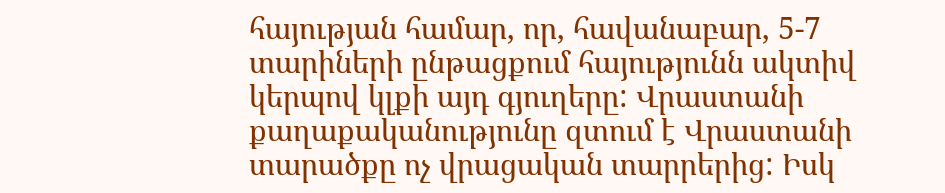հայության համար, որ, հավանաբար, 5-7 տարիների ընթացքում հայությունն ակտիվ կերպով կլքի այդ գյուղերը: Վրաստանի քաղաքականությունը զտում է Վրաստանի տարածքը ոչ վրացական տարրերից: Իսկ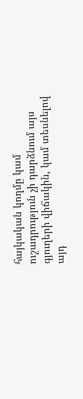հայկական կողմը կամ ուշադրություն չի դարձնում այս գյուղերի վիճակին, կամ տեսնելով այդ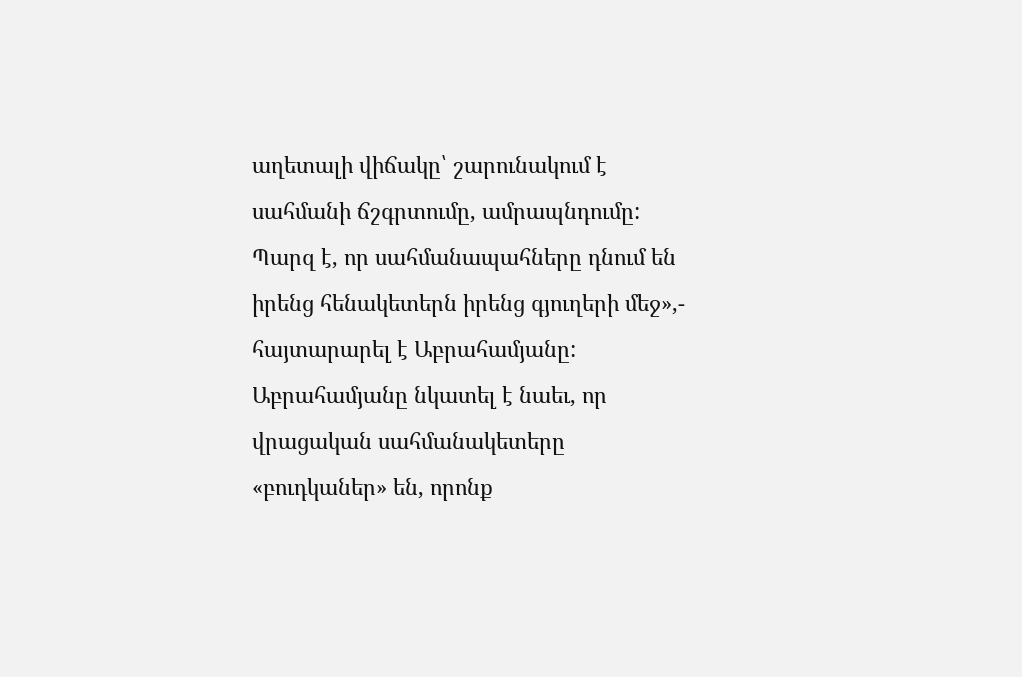աղետալի վիճակը՝ շարունակում է սահմանի ճշգրտումը, ամրապնդումը: Պարզ է, որ սահմանապահները դնում են իրենց հենակետերն իրենց գյուղերի մեջ»,- հայտարարել է Աբրահամյանը: Աբրահամյանը նկատել է նաեւ, որ վրացական սահմանակետերը «բուդկաներ» են, որոնք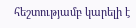հեշտությամբ կարելի է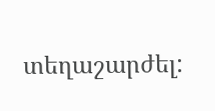տեղաշարժել: